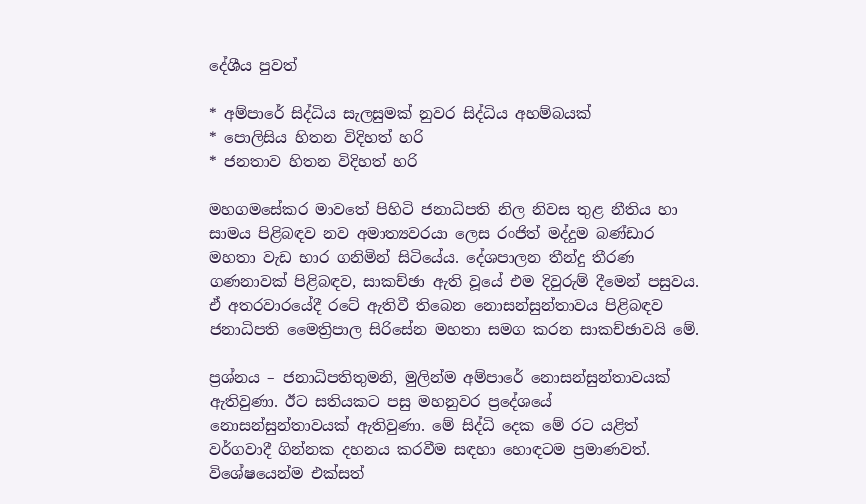දේශීය පුවත්

* අම්පාරේ සිද්ධිය සැලසුමක්‌ නුවර සිද්ධිය අහම්බයක්‌
* පොලිසිය හිතන විදිහත් හරි
* ජනතාව හිතන විදිහත් හරි

මහගමසේකර මාවතේ පිහිටි ජනාධිපති නිල නිවස තුළ නීතිය හා සාමය පිළිබඳව නව අමාත්‍යවරයා ලෙස රංජිත් මද්දුම බණ්‌ඩාර මහතා වැඩ භාර ගනිමින් සිටියේය. දේශපාලන තීන්දු තීරණ ගණනාවක්‌ පිළිබඳව, සාකච්ඡා ඇති වූයේ එම දිවුරුම් දීමෙන් පසුවය. ඒ අතරවාරයේදී රටේ ඇතිවී තිබෙන නොසන්සුන්තාවය පිළිබඳව ජනාධිපති මෛත්‍රිපාල සිරිසේන මහතා සමග කරන සාකච්ඡාවයි මේ.

ප්‍රශ්නය – ජනාධිපතිතුමනි, මුලින්ම අම්පාරේ නොසන්සුන්තාවයක්‌ ඇතිවුණා. ඊට සතියකට පසු මහනුවර ප්‍රදේශයේ නොසන්සුන්තාවයක්‌ ඇතිවුණා. මේ සිද්ධි දෙක මේ රට යළිත් වර්ගවාදී ගින්නක දහනය කරවීම සඳහා හොඳටම ප්‍රමාණවත්. විශේෂයෙන්ම එක්‌සත්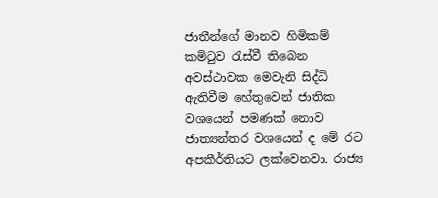ජාතීන්ගේ මානව හිමිකම් කමිටුව රැස්‌වී තිබෙන අවස්‌ථාවක මෙවැනි සිද්ධි ඇතිවීම හේතුවෙන් ජාතික වශයෙන් පමණක්‌ නොව ජාත්‍යන්තර වශයෙන් ද මේ රට අපකීර්තියට ලක්‌වෙනවා. රාජ්‍ය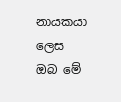නායකයා ලෙස ඔබ මේ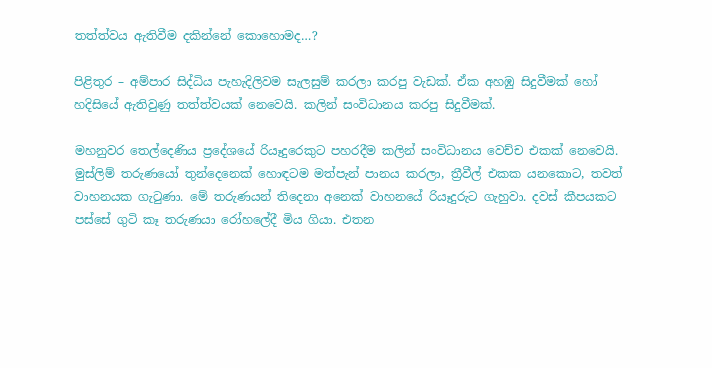තත්ත්වය ඇතිවීම දකින්නේ කොහොමද…?

පිළිතුර – අම්පාර සිද්ධිය පැහැදිලිවම සැලසුම් කරලා කරපු වැඩක්‌. ඒක අහඹු සිදුවීමක්‌ හෝ හදිසියේ ඇතිවුණු තත්ත්වයක්‌ නෙවෙයි. කලින් සංවිධානය කරපු සිදුවීමක්‌.

මහනුවර තෙල්දෙණිය ප්‍රදේශයේ රියෑදුරෙකුට පහරදීම කලින් සංවිධානය වෙච්ච එකක්‌ නෙවෙයි. මුස්‌ලිම් තරුණයෝ තුන්දෙනෙක්‌ හොඳටම මත්පැන් පානය කරලා, ත්‍රීවීල් එකක යනකොට, තවත් වාහනයක ගැටුණා. මේ තරුණයන් තිදෙනා අනෙක්‌ වාහනයේ රියෑදුරුට ගැහුවා. දවස්‌ කීපයකට පස්‌සේ ගුටි කෑ තරුණයා රෝහලේදී මිය ගියා. එතන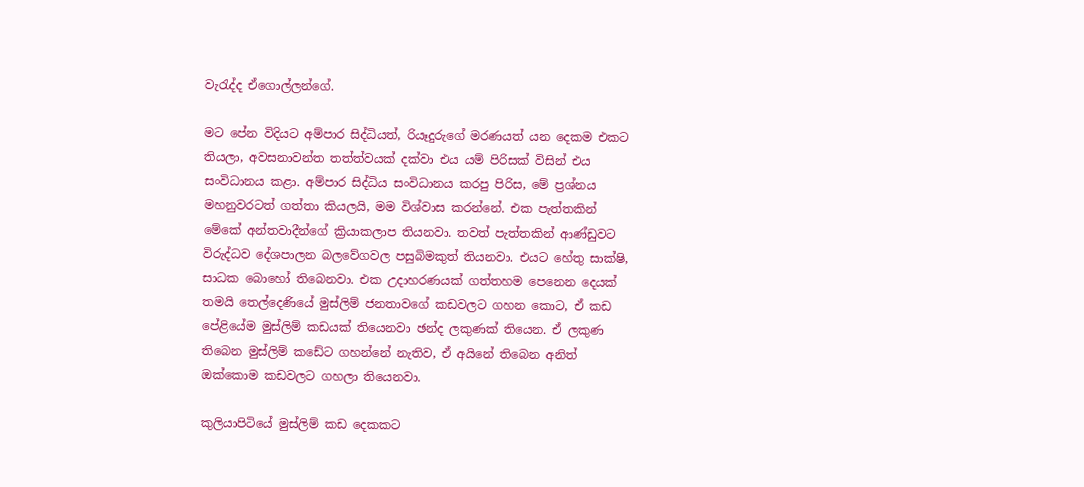වැරැද්ද ඒගොල්ලන්ගේ.

මට පේන විදියට අම්පාර සිද්ධියත්, රියෑදුරුගේ මරණයත් යන දෙකම එකට තියලා, අවසනාවන්ත තත්ත්වයක්‌ දක්‌වා එය යම් පිරිසක්‌ විසින් එය සංවිධානය කළා. අම්පාර සිද්ධිය සංවිධානය කරපු පිරිස, මේ ප්‍රශ්නය මහනුවරටත් ගත්තා කියලයි, මම විශ්වාස කරන්නේ. එක පැත්තකින් මේකේ අන්තවාදීන්ගේ ක්‍රියාකලාප තියනවා. තවත් පැත්තකින් ආණ්‌ඩුවට විරුද්ධව දේශපාලන බලවේගවල පසුබිමකුත් තියනවා. එයට හේතු සාක්‌ෂි, සාධක බොහෝ තිබෙනවා. එක උදාහරණයක්‌ ගත්තහම පෙනෙන දෙයක්‌ තමයි තෙල්දෙණියේ මුස්‌ලිම් ජනතාවගේ කඩවලට ගහන කොට, ඒ කඩ පේළියේම මුස්‌ලිම් කඩයක්‌ තියෙනවා ඡන්ද ලකුණක්‌ තියෙන. ඒ ලකුණ තිබෙන මුස්‌ලිම් කඩේට ගහන්නේ නැතිව, ඒ අයිනේ තිබෙන අනිත් ඔක්‌කොම කඩවලට ගහලා තියෙනවා.

කුලියාපිටියේ මුස්‌ලිම් කඩ දෙකකට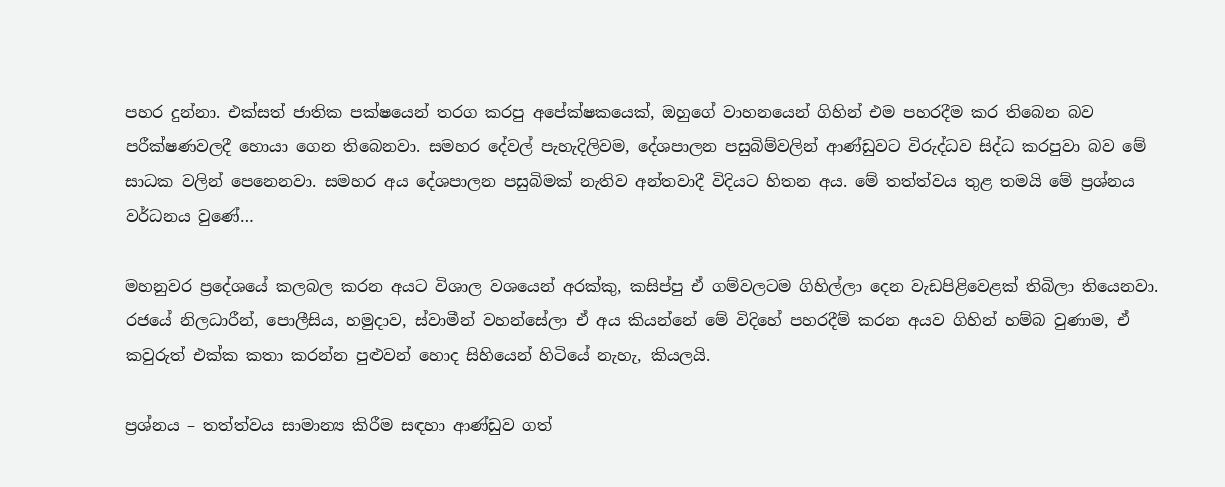පහර දුන්නා. එක්‌සත් ජාතික පක්‌ෂයෙන් තරග කරපු අපේක්‌ෂකයෙක්‌, ඔහුගේ වාහනයෙන් ගිහින් එම පහරදීම කර තිබෙන බව පරීක්‌ෂණවලදී හොයා ගෙන තිබෙනවා. සමහර දේවල් පැහැදිලිවම, දේශපාලන පසුබිම්වලින් ආණ්‌ඩුවට විරුද්ධව සිද්ධ කරපුවා බව මේ සාධක වලින් පෙනෙනවා. සමහර අය දේශපාලන පසුබිමක්‌ නැතිව අන්තවාදී විදියට හිතන අය. මේ තත්ත්වය තුළ තමයි මේ ප්‍රශ්නය වර්ධනය වුණේ…

මහනුවර ප්‍රදේශයේ කලබල කරන අයට විශාල වශයෙන් අරක්‌කු, කසිප්පු ඒ ගම්වලටම ගිහිල්ලා දෙන වැඩපිළිවෙළක්‌ තිබිලා තියෙනවා. රජයේ නිලධාරීන්, පොලීසිය, හමුදාව, ස්‌වාමීන් වහන්සේලා ඒ අය කියන්නේ මේ විදිහේ පහරදීම් කරන අයව ගිහින් හම්බ වුණාම, ඒ කවුරුත් එක්‌ක කතා කරන්න පුළුවන් හොද සිහියෙන් හිටියේ නැහැ, කියලයි.

ප්‍රශ්නය – තත්ත්වය සාමාන්‍ය කිරීම සඳහා ආණ්‌ඩුව ගත්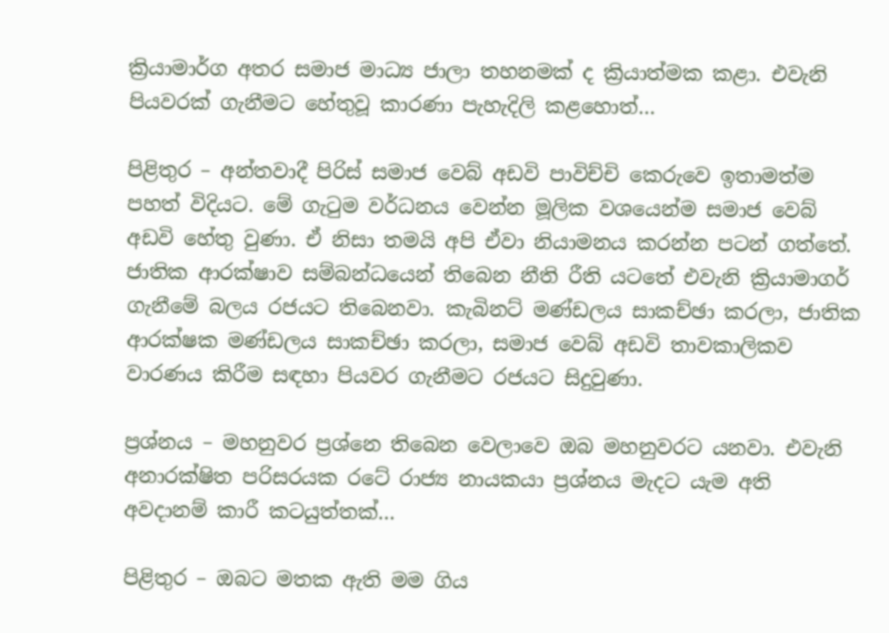ක්‍රියාමාර්ග අතර සමාජ මාධ්‍ය ජාලා තහනමක්‌ ද ක්‍රියාත්මක කළා. එවැනි පියවරක්‌ ගැනීමට හේතුවූ කාරණා පැහැදිලි කළහොත්…

පිළිතුර – අන්තවාදී පිරිස්‌ සමාජ වෙබ් අඩවි පාවිච්චි කෙරුවෙ ඉතාමත්ම පහත් විදියට. මේ ගැටුම වර්ධනය වෙන්න මූලික වශයෙන්ම සමාජ වෙබ් අඩවි හේතු වුණා. ඒ නිසා තමයි අපි ඒවා නියාමනය කරන්න පටන් ගත්තේ. ජාතික ආරක්‌ෂාව සම්බන්ධයෙන් තිබෙන නීති රීති යටතේ එවැනි ක්‍රියාමාගර් ගැනීමේ බලය රජයට තිබෙනවා. කැබිනට්‌ මණ්‌ඩලය සාකච්ඡා කරලා, ජාතික ආරක්‌ෂක මණ්‌ඩලය සාකච්ඡා කරලා, සමාජ වෙබ් අඩවි තාවකාලිකව වාරණය කිරීම සඳහා පියවර ගැනීමට රජයට සිදුවුණා.

ප්‍රශ්නය – මහනුවර ප්‍රශ්නෙ තිබෙන වෙලාවෙ ඔබ මහනුවරට යනවා. එවැනි අනාරක්‌ෂිත පරිසරයක රටේ රාජ්‍ය නායකයා ප්‍රශ්නය මැදට යැම අති අවදානම් කාරී කටයුත්තක්‌…

පිළිතුර – ඔබට මතක ඇති මම ගිය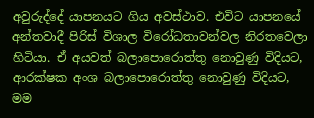අවුරුද්දේ යාපනයට ගිය අවස්‌ථාව. එවිට යාපනයේ අන්තවාදී පිරිස්‌ විශාල විරෝධතාවන්වල නිරතවෙලා හිටියා. ඒ අයවත් බලාපොරොත්තු නොවුණු විදියට, ආරක්‌ෂක අංශ බලාපොරොත්තු නොවුණු විදියට, මම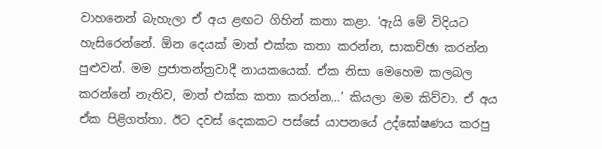වාහනෙන් බැහැලා ඒ අය ළඟට ගිහින් කතා කළා. ‘ඇයි මේ විදියට හැසිරෙන්නේ. ඕන දෙයක්‌ මාත් එක්‌ක කතා කරන්න, සාකච්ඡා කරන්න පුළුවන්. මම ප්‍රජාතන්ත්‍රවාදී නායකයෙක්‌. ඒක නිසා මෙහෙම කලබල කරන්නේ නැතිව, මාත් එක්‌ක කතා කරන්න…’ කියලා මම කිව්වා. ඒ අය ඒක පිළිගත්තා. ඊට දවස්‌ දෙකකට පස්‌සේ යාපනයේ උද්ඝෝෂණය කරපු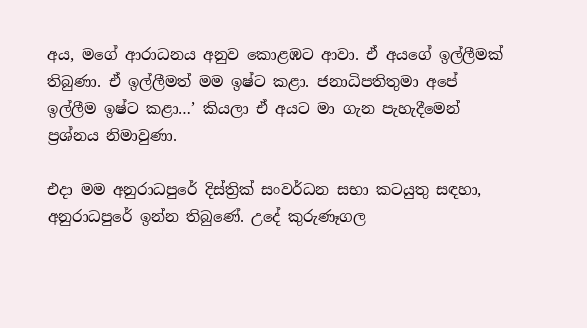අය, මගේ ආරාධනය අනුව කොළඹට ආවා. ඒ අයගේ ඉල්ලීමක්‌ තිබුණා. ඒ ඉල්ලීමත් මම ඉෂ්ට කළා. ජනාධිපතිතුමා අපේ ඉල්ලීම ඉෂ්ට කළා…’ කියලා ඒ අයට මා ගැන පැහැදීමෙන් ප්‍රශ්නය නිමාවුණා.

එදා මම අනුරාධපුරේ දිස්‌ත්‍රික්‌ සංවර්ධන සභා කටයුතු සඳහා, අනුරාධපුරේ ඉන්න තිබුණේ. උදේ කුරුණෑගල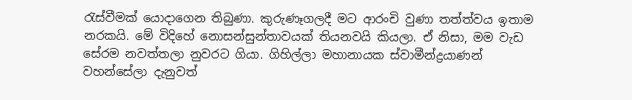රැස්‌වීමක්‌ යොදාගෙන තිබුණා. කුරුණෑගලදී මට ආරංචි වුණා තත්ත්වය ඉතාම නරකයි. මේ විදිහේ නොසන්සුන්තාවයක්‌ තියනවයි කියලා. ඒ නිසා, මම වැඩ සේරම නවත්තලා නුවරට ගියා. ගිහිල්ලා මහානායක ස්‌වාමීන්ද්‍රයාණන් වහන්සේලා දැනුවත්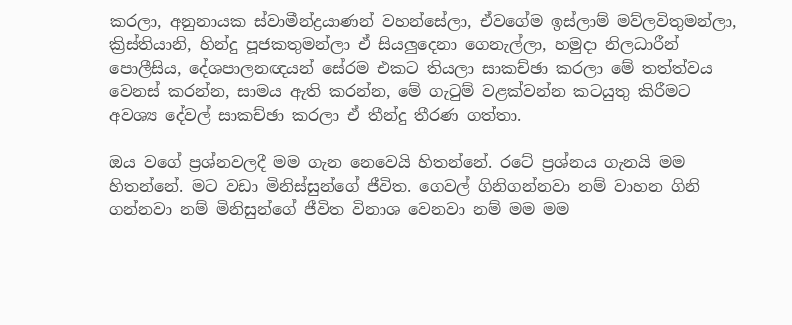කරලා, අනුනායක ස්‌වාමීන්ද්‍රයාණන් වහන්සේලා, ඒවගේම ඉස්‌ලාම් මව්ලවිතුමන්ලා, ක්‍රිස්‌තියානි, හින්දු පූජකතුමන්ලා ඒ සියලුදෙනා ගෙනැල්ලා, හමුදා නිලධාරීන් පොලීසිය, දේශපාලනඥයන් සේරම එකට තියලා සාකච්ඡා කරලා මේ තත්ත්වය වෙනස්‌ කරන්න, සාමය ඇති කරන්න, මේ ගැටුම් වළක්‌වන්න කටයුතු කිරීමට අවශ්‍ය දේවල් සාකච්ඡා කරලා ඒ තීන්දු තීරණ ගත්තා.

ඔය වගේ ප්‍රශ්නවලදී මම ගැන නෙවෙයි හිතන්නේ. රටේ ප්‍රශ්නය ගැනයි මම හිතන්නේ. මට වඩා මිනිස්‌සුන්ගේ ජීවිත. ගෙවල් ගිනිගන්නවා නම් වාහන ගිනි ගන්නවා නම් මිනිසුන්ගේ ජීවිත විනාශ වෙනවා නම් මම මම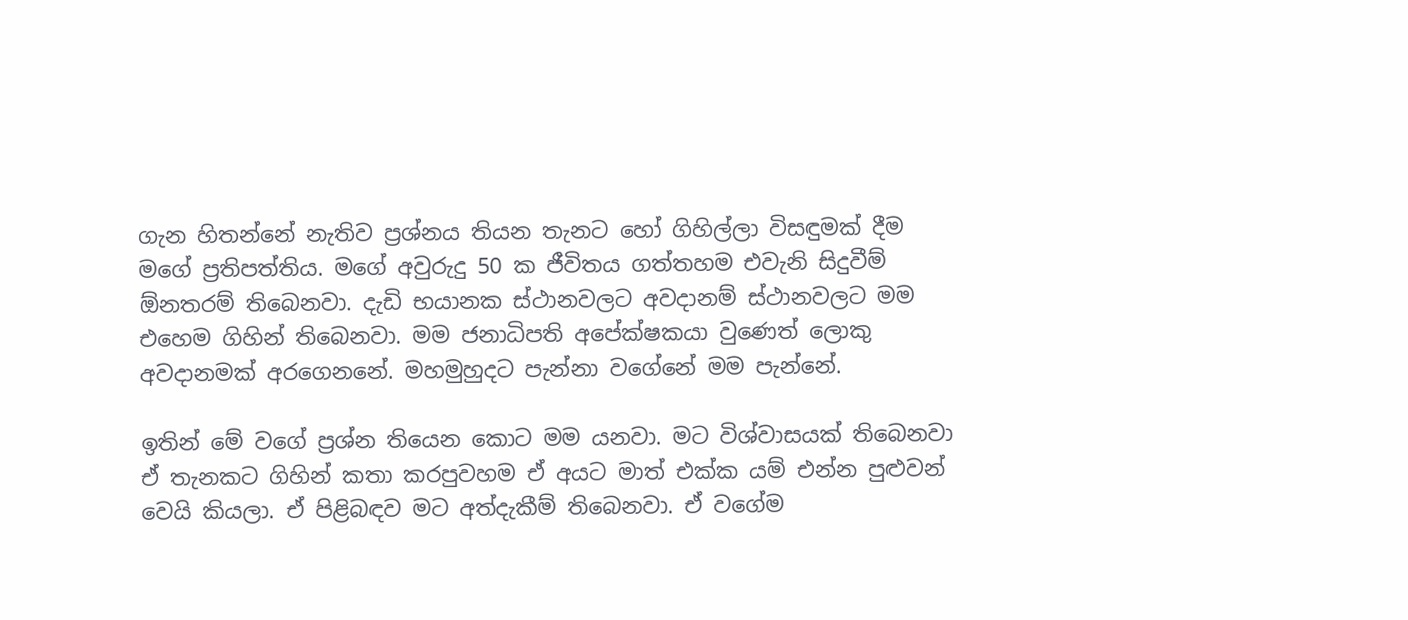ගැන හිතන්නේ නැතිව ප්‍රශ්නය තියන තැනට හෝ ගිහිල්ලා විසඳුමක්‌ දීම මගේ ප්‍රතිපත්තිය. මගේ අවුරුදු 50 ක ජීවිතය ගත්තහම එවැනි සිදුවීම් ඕනතරම් තිබෙනවා. දැඩි භයානක ස්‌ථානවලට අවදානම් ස්‌ථානවලට මම එහෙම ගිහින් තිබෙනවා. මම ජනාධිපති අපේක්‌ෂකයා වුණෙත් ලොකු අවදානමක්‌ අරගෙනනේ. මහමුහුදට පැන්නා වගේනේ මම පැන්නේ.

ඉතින් මේ වගේ ප්‍රශ්න තියෙන කොට මම යනවා. මට විශ්වාසයක්‌ තිබෙනවා ඒ තැනකට ගිහින් කතා කරපුවහම ඒ අයට මාත් එක්‌ක යම් එන්න පුළුවන් වෙයි කියලා. ඒ පිළිබඳව මට අත්දැකීම් තිබෙනවා. ඒ වගේම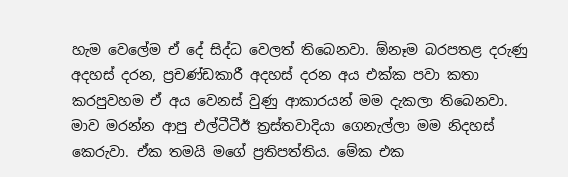හැම වෙලේම ඒ දේ සිද්ධ වෙලත් තිබෙනවා. ඕනෑම බරපතළ දරුණු අදහස්‌ දරන, ප්‍රචණ්‌ඩකාරී අදහස්‌ දරන අය එක්‌ක පවා කතා කරපුවහම ඒ අය වෙනස්‌ වුණු ආකාරයන් මම දැකලා තිබෙනවා. මාව මරන්න ආපු එල්ටීටීඊ ත්‍රස්‌තවාදියා ගෙනැල්ලා මම නිදහස්‌ කෙරුවා. ඒක තමයි මගේ ප්‍රතිපත්තිය. මේක එක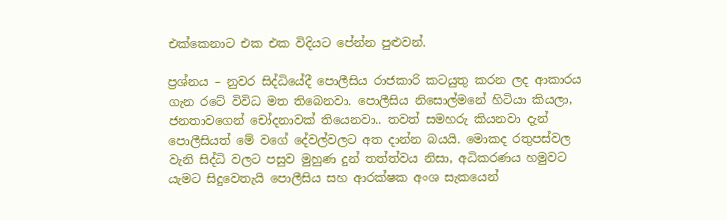එක්‌කෙනාට එක එක විදියට පේන්න පුළුවන්.

ප්‍රශ්නය – නුවර සිද්ධියේදී පොලීසිය රාජකාරි කටයුතු කරන ලද ආකාරය ගැන රටේ විවිධ මත තිබෙනවා. පොලීසිය නිසොල්මනේ හිටියා කියලා, ජනතාවගෙන් චෝදනාවක්‌ තියෙනවා.. තවත් සමහරු කියනවා දැන් පොලීසියත් මේ වගේ දේවල්වලට අත දාන්න බයයි. මොකද රතුපස්‌වල වැනි සිද්ධි වලට පසුව මුහුණ දුන් තත්ත්වය නිසා, අධිකරණය හමුවට යැමට සිදුවෙතැයි පොලීසිය සහ ආරක්‌ෂක අංශ සැකයෙන්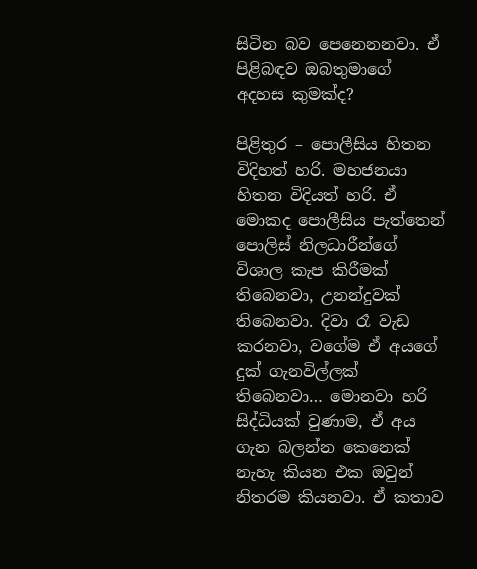සිටින බව පෙනෙනනවා. ඒ පිළිබඳව ඔබතුමාගේ අදහස කුමක්‌ද?

පිළිතුර – පොලීසිය හිතන විදිහත් හරි. මහජනයා හිතන විදියත් හරි. ඒ මොකද පොලීසිය පැත්තෙන් පොලිස්‌ නිලධාරීන්ගේ විශාල කැප කිරීමක්‌ තිබෙනවා, උනන්දුවක්‌ තිබෙනවා. දිවා රෑ වැඩ කරනවා, වගේම ඒ අයගේ දුක්‌ ගැනවිල්ලක්‌ තිබෙනවා… මොනවා හරි සිද්ධියක්‌ වුණාම, ඒ අය ගැන බලන්න කෙනෙක්‌ නැහැ කියන එක ඔවුන් නිතරම කියනවා. ඒ කතාව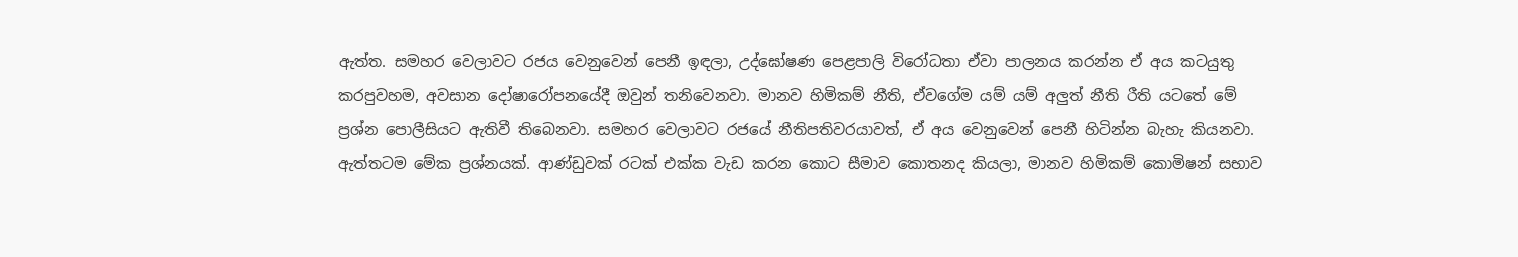ඇත්ත. සමහර වෙලාවට රජය වෙනුවෙන් පෙනී ඉඳලා, උද්ඝෝෂණ පෙළපාලි විරෝධතා ඒවා පාලනය කරන්න ඒ අය කටයුතු කරපුවහම, අවසාන දෝෂාරෝපනයේදී ඔවුන් තනිවෙනවා. මානව හිමිකම් නීති, ඒවගේම යම් යම් අලුත් නීති රීති යටතේ මේ ප්‍රශ්න පොලීසියට ඇතිවී තිබෙනවා. සමහර වෙලාවට රජයේ නීතිපතිවරයාවත්, ඒ අය වෙනුවෙන් පෙනී හිටින්න බැහැ කියනවා. ඇත්තටම මේක ප්‍රශ්නයක්‌. ආණ්‌ඩුවක්‌ රටක්‌ එක්‌ක වැඩ කරන කොට සීමාව කොතනද කියලා, මානව හිමිකම් කොමිෂන් සභාව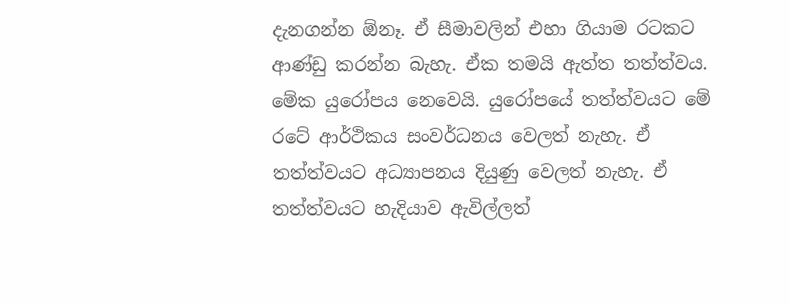දැනගන්න ඕනෑ. ඒ සීමාවලින් එහා ගියාම රටකට ආණ්‌ඩු කරන්න බැහැ. ඒක තමයි ඇත්ත තත්ත්වය. මේක යුරෝපය නෙවෙයි. යුරෝපයේ තත්ත්වයට මේ රටේ ආර්ථිකය සංවර්ධනය වෙලත් නැහැ. ඒ තත්ත්වයට අධ්‍යාපනය දියුණු වෙලත් නැහැ. ඒ තත්ත්වයට හැදියාව ඇවිල්ලත්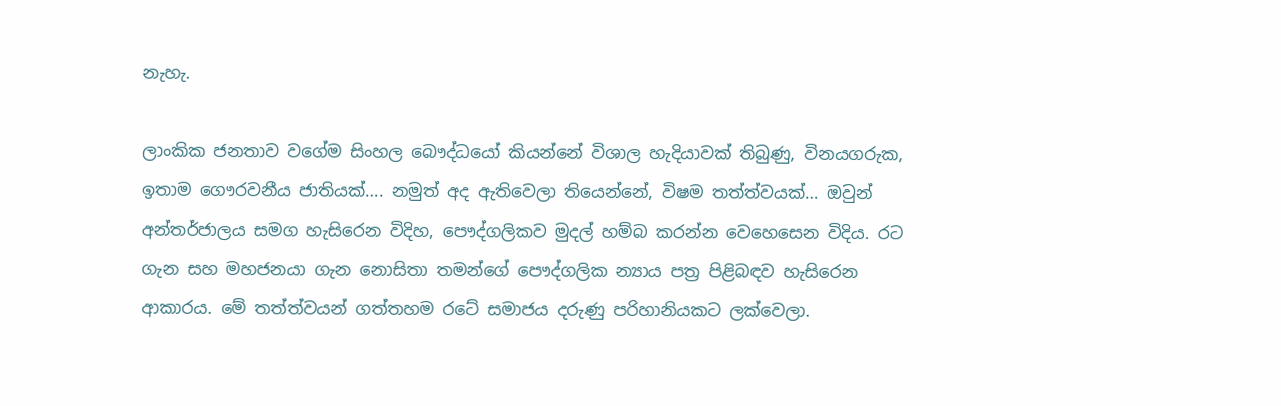නැහැ.

ලාංකික ජනතාව වගේම සිංහල බෞද්ධයෝ කියන්නේ විශාල හැදියාවක්‌ තිබුණු, විනයගරුක, ඉතාම ගෞරවනීය ජාතියක්‌…. නමුත් අද ඇතිවෙලා තියෙන්නේ, විෂම තත්ත්වයක්‌… ඔවුන් අන්තර්ජාලය සමග හැසිරෙන විදිහ, පෞද්ගලිකව මුදල් හම්බ කරන්න වෙහෙසෙන විදිය. රට ගැන සහ මහජනයා ගැන නොසිතා තමන්ගේ පෞද්ගලික න්‍යාය පත්‍ර පිළිබඳව හැසිරෙන ආකාරය. මේ තත්ත්වයන් ගත්තහම රටේ සමාජය දරුණු පරිහානියකට ලක්‌වෙලා.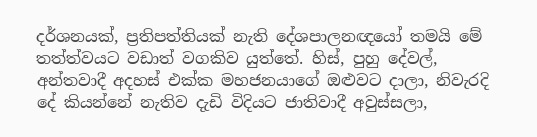දර්ශනයක්‌, ප්‍රතිපත්තියක්‌ නැති දේශපාලනඥයෝ තමයි මේ තත්ත්වයට වඩාත් වගකිව යුත්තේ. හිස්‌, පුහු දේවල්, අන්තවාදී අදහස්‌ එක්‌ක මහජනයාගේ ඔළුවට දාලා, නිවැරදි දේ කියන්නේ නැතිව දැඩි විදියට ජාතිවාදී අවුස්‌සලා,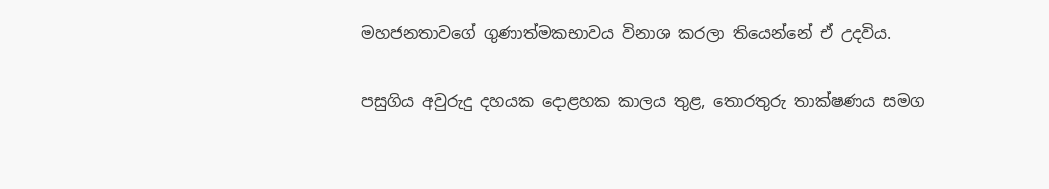මහජනතාවගේ ගුණාත්මකභාවය විනාශ කරලා තියෙන්නේ ඒ උදවිය.

පසුගිය අවුරුදු දහයක දොළහක කාලය තුළ, තොරතුරු තාක්‌ෂණය සමග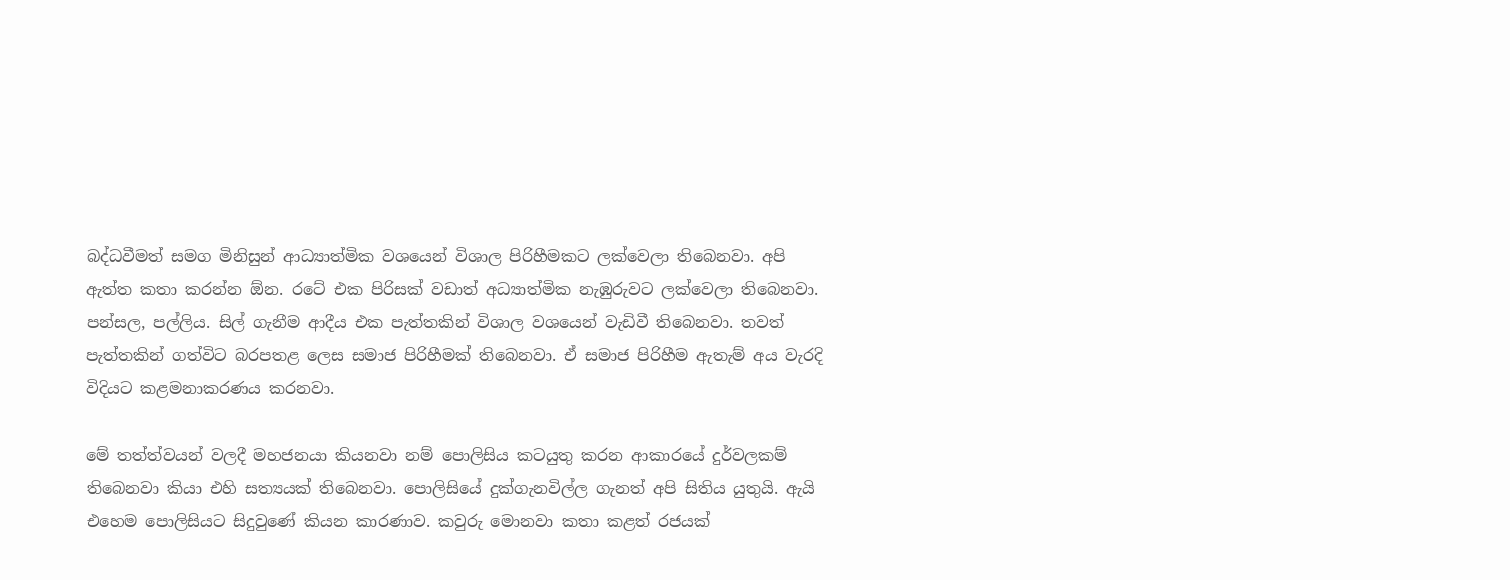බද්ධවීමත් සමග මිනිසුන් ආධ්‍යාත්මික වශයෙන් විශාල පිරිහීමකට ලක්‌වෙලා තිබෙනවා. අපි ඇත්ත කතා කරන්න ඕන. රටේ එක පිරිසක්‌ වඩාත් අධ්‍යාත්මික නැඹුරුවට ලක්‌වෙලා තිබෙනවා. පන්සල, පල්ලිය. සිල් ගැනීම ආදීය එක පැත්තකින් විශාල වශයෙන් වැඩිවී තිබෙනවා. තවත් පැත්තකින් ගත්විට බරපතළ ලෙස සමාජ පිරිහීමක්‌ තිබෙනවා. ඒ සමාජ පිරිහීම ඇතැම් අය වැරදි විදියට කළමනාකරණය කරනවා.

මේ තත්ත්වයන් වලදී මහජනයා කියනවා නම් පොලිසිය කටයුතු කරන ආකාරයේ දුර්වලකම් තිබෙනවා කියා එහි සත්‍යයක්‌ තිබෙනවා. පොලිසියේ දුක්‌ගැනවිල්ල ගැනත් අපි සිතිය යුතුයි. ඇයි එහෙම පොලිසියට සිදුවුණේ කියන කාරණාව. කවුරු මොනවා කතා කළත් රජයක්‌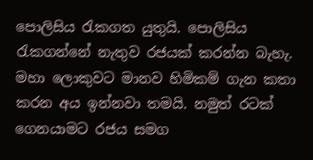පොලිසිය රැකගත යුතුයි. පොලිසිය රැකගන්නේ නැතුව රජයක්‌ කරන්න බැහැ. මහා ලොකුවට මානව හිමිකම් ගැන කතා කරන අය ඉන්නවා තමයි. නමුත් රටක්‌ ගෙනයාමට රජය සමග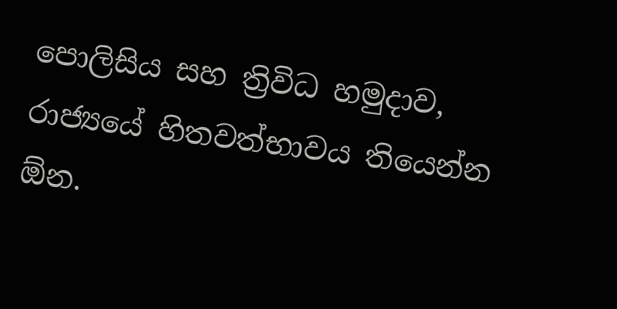පොලිසිය සහ ත්‍රිවිධ හමුදාව, රාජ්‍යයේ හිතවත්භාවය තියෙන්න ඕන.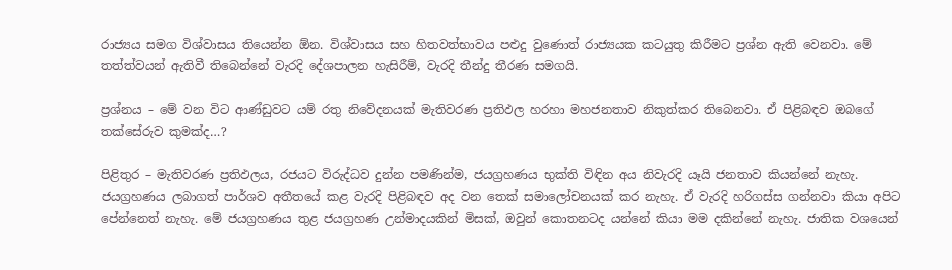රාජ්‍යය සමග විශ්වාසය තියෙන්න ඕන. විශ්වාසය සහ හිතවත්භාවය පළුදු වුණොත් රාජ්‍යයක කටයුතු කිරීමට ප්‍රශ්න ඇති වෙනවා. මේ තත්ත්වයන් ඇතිවී තිබෙන්නේ වැරදි දේශපාලන හැසිරීම්, වැරදි තීන්දු තීරණ සමගයි.

ප්‍රශ්නය – මේ වන විට ආණ්‌ඩුවට යම් රතු නිවේදනයක්‌ මැතිවරණ ප්‍රතිඵල හරහා මහජනතාව නිකුත්කර තිබෙනවා. ඒ පිළිබඳව ඔබගේ තක්‌සේරුව කුමක්‌ද…?

පිළිතුර – මැතිවරණ ප්‍රතිඵලය, රජයට විරුද්ධව දුන්න පමණින්ම, ජයග්‍රහණය භුක්‌ති විඳින අය නිවැරදි යෑයි ජනතාව කියන්නේ නැහැ. ජයග්‍රහණය ලබාගත් පාර්ශව අතීතයේ කළ වැරදි පිළිබඳව අද වන තෙක්‌ සමාලෝචනයක්‌ කර නැහැ. ඒ වැරදි හරිගස්‌ස ගන්නවා කියා අපිට පේන්නෙත් නැහැ. මේ ජයග්‍රහණය තුළ ජයග්‍රහණ උන්මාදයකින් මිසක්‌, ඔවුන් කොතනටද යන්නේ කියා මම දකින්නේ නැහැ. ජාතික වශයෙන්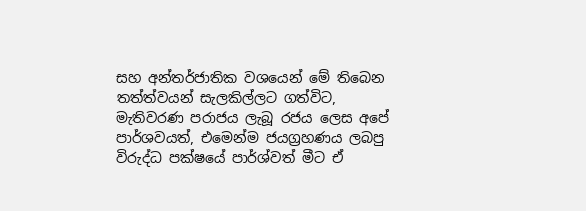සහ අන්තර්ජාතික වශයෙන් මේ තිබෙන තත්ත්වයන් සැලකිල්ලට ගත්විට, මැතිවරණ පරාජය ලැබූ රජය ලෙස අපේ පාර්ශවයත්, එමෙන්ම ජයග්‍රහණය ලබපු විරුද්ධ පක්‌ෂයේ පාර්ශ්වත් මීට ඒ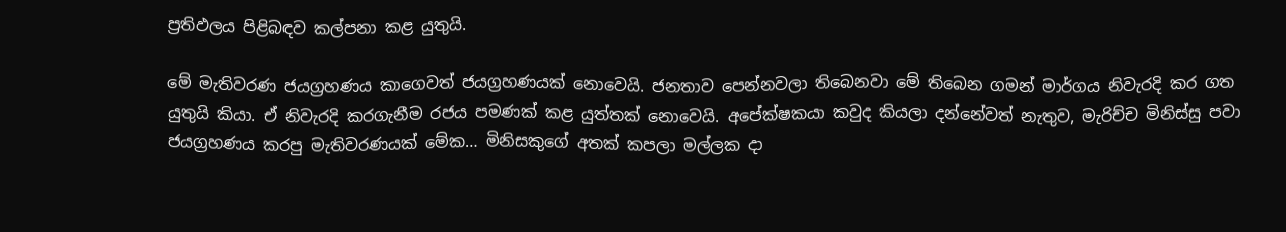ප්‍රතිඵලය පිළිබඳව කල්පනා කළ යුතුයි.

මේ මැතිවරණ ජයග්‍රහණය කාගෙවත් ජයග්‍රහණයක්‌ නොවෙයි. ජනතාව පෙන්නවලා තිබෙනවා මේ තිබෙන ගමන් මාර්ගය නිවැරදි කර ගත යුතුයි කියා. ඒ නිවැරදි කරගැනීම රජය පමණක්‌ කළ යුත්තක්‌ නොවෙයි. අපේක්‌ෂකයා කවුද කියලා දන්නේවත් නැතුව, මැරිච්ච මිනිස්‌සු පවා ජයග්‍රහණය කරපු මැතිවරණයක්‌ මේක… මිනිසකුගේ අතක්‌ කපලා මල්ලක දා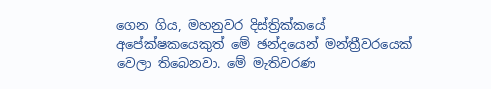ගෙන ගිය, මහනුවර දිස්‌ත්‍රික්‌කයේ අපේක්‌ෂකයෙකුත් මේ ඡන්දයෙන් මන්ත්‍රීවරයෙක්‌ වෙලා තිබෙනවා. මේ මැතිවරණ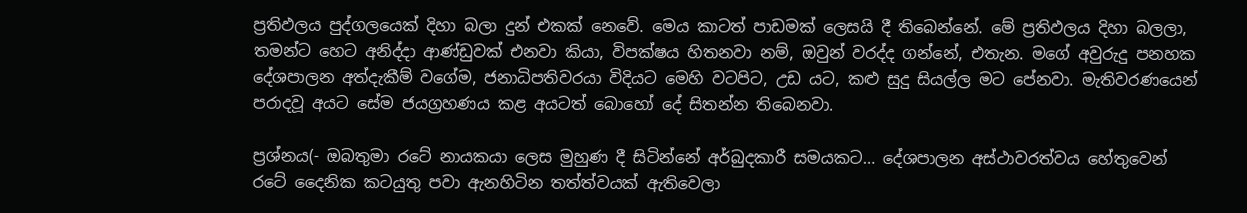ප්‍රතිඵලය පුද්ගලයෙක්‌ දිහා බලා දුන් එකක්‌ නෙවේ. මෙය කාටත් පාඩමක්‌ ලෙසයි දී තිබෙන්නේ. මේ ප්‍රතිඵලය දිහා බලලා, තමන්ට හෙට අනිද්දා ආණ්‌ඩුවක්‌ එනවා කියා, විපක්‌ෂය හිතනවා නම්, ඔවුන් වරද්ද ගන්නේ, එතැන. මගේ අවුරුදු පනහක දේශපාලන අත්දැකීම් වගේම, ජනාධිපතිවරයා විදියට මෙහි වටපිට, උඩ යට, කළු සුදු සියල්ල මට පේනවා. මැතිවරණයෙන් පරාදවූ අයට සේම ජයග්‍රහණය කළ අයටත් බොහෝ දේ සිතන්න තිබෙනවා.

ප්‍රශ්නය(- ඔබතුමා රටේ නායකයා ලෙස මුහුණ දී සිටින්නේ අර්බුදකාරී සමයකට… දේශපාලන අස්‌ථාවරත්වය හේතුවෙන් රටේ දෛනික කටයුතු පවා ඇනහිටින තත්ත්වයක්‌ ඇතිවෙලා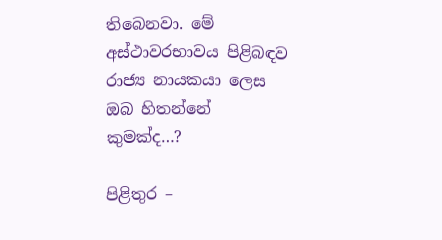තිබෙනවා. මේ අස්‌ථාවරභාවය පිළිබඳව රාජ්‍ය නායකයා ලෙස ඔබ හිතන්නේ කුමක්‌ද…?

පිළිතුර –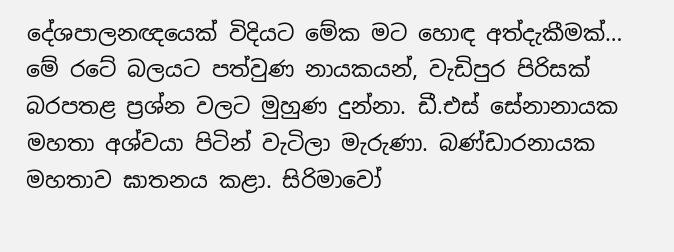දේශපාලනඥයෙක්‌ විදියට මේක මට හොඳ අත්දැකීමක්‌… මේ රටේ බලයට පත්වුණ නායකයන්, වැඩිපුර පිරිසක්‌ බරපතළ ප්‍රශ්න වලට මුහුණ දුන්නා. ඩී.එස්‌ සේනානායක මහතා අශ්වයා පිටින් වැටිලා මැරුණා. බණ්‌ඩාරනායක මහතාව ඝාතනය කළා. සිරිමාවෝ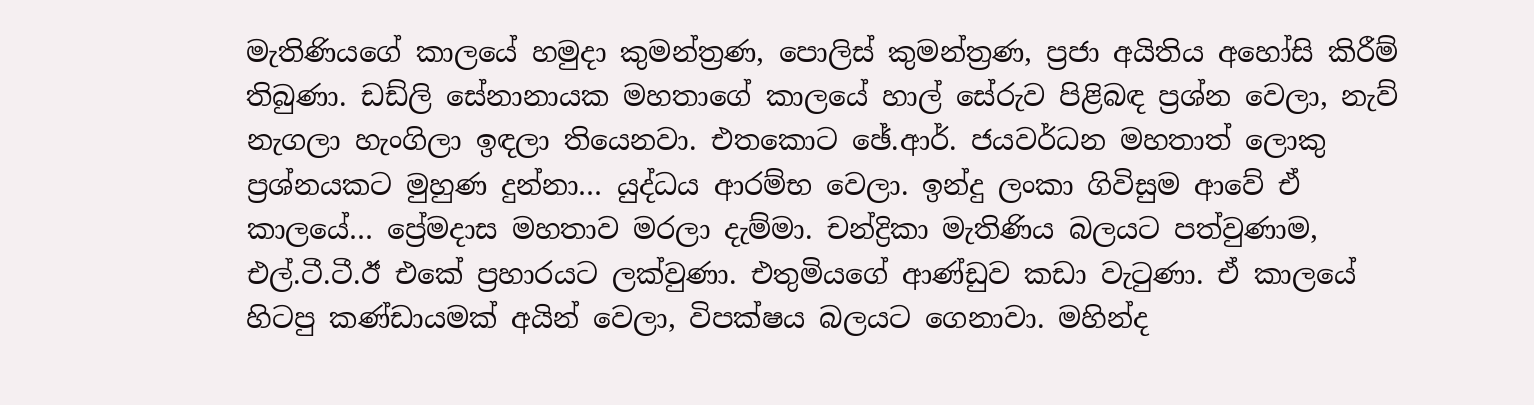මැතිණියගේ කාලයේ හමුදා කුමන්ත්‍රණ, පොලිස්‌ කුමන්ත්‍රණ, ප්‍රජා අයිතිය අහෝසි කිරීම් තිබුණා. ඩඩ්ලි සේනානායක මහතාගේ කාලයේ හාල් සේරුව පිළිබඳ ප්‍රශ්න වෙලා, නැව් නැගලා හැංගිලා ඉඳලා තියෙනවා. එතකොට ඡේ.ආර්. ජයවර්ධන මහතාත් ලොකු ප්‍රශ්නයකට මුහුණ දුන්නා… යුද්ධය ආරම්භ වෙලා. ඉන්දු ලංකා ගිවිසුම ආවේ ඒ කාලයේ… ප්‍රේමදාස මහතාව මරලා දැම්මා. චන්ද්‍රිකා මැතිණිය බලයට පත්වුණාම, එල්.ටී.ටී.ඊ එකේ ප්‍රහාරයට ලක්‌වුණා. එතුමියගේ ආණ්‌ඩුව කඩා වැටුණා. ඒ කාලයේ හිටපු කණ්‌ඩායමක්‌ අයින් වෙලා, විපක්‌ෂය බලයට ගෙනාවා. මහින්ද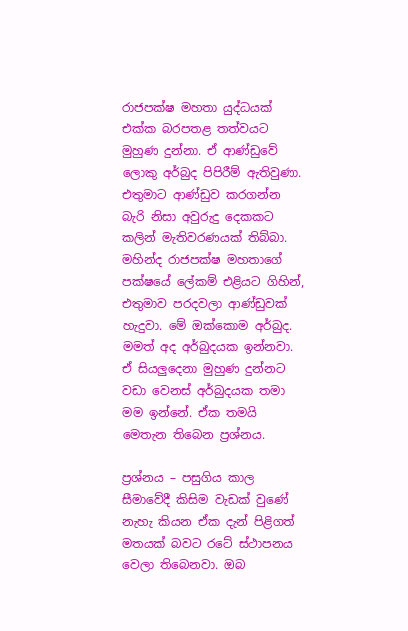රාජපක්‌ෂ මහතා යුද්ධයක්‌ එක්‌ක බරපතළ තත්වයට මුහුණ දුන්නා. ඒ ආණ්‌ඩුවේ ලොකු අර්බුද පිපිරීම් ඇතිවුණා. එතුමාට ආණ්‌ඩුව කරගන්න බැරි නිසා අවුරුදු දෙකකට කලින් මැතිවරණයක්‌ තිබ්බා. මහින්ද රාජපක්‌ෂ මහතාගේ පක්‌ෂයේ ලේකම් එළියට ගිහින්, එතුමාව පරදවලා ආණ්‌ඩුවක්‌ හැදුවා. මේ ඔක්‌කොම අර්බුද. මමත් අද අර්බුදයක ඉන්නවා. ඒ සියලුදෙනා මුහුණ දුන්නට වඩා වෙනස්‌ අර්බුදයක තමා මම ඉන්නේ. ඒක තමයි මෙතැන තිබෙන ප්‍රශ්නය.

ප්‍රශ්නය – පසුගිය කාල සීමාවේදී කිසිම වැඩක්‌ වුණේ නැහැ කියන ඒක දැන් පිළිගත් මතයක්‌ බවට රටේ ස්‌ථාපනය වෙලා තිබෙනවා. ඔබ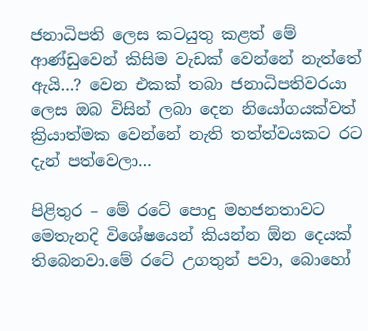ජනාධිපති ලෙස කටයුතු කළත් මේ ආණ්‌ඩුවෙන් කිසිම වැඩක්‌ වෙන්නේ නැත්තේ ඇයි…? වෙන එකක්‌ තබා ජනාධිපතිවරයා ලෙස ඔබ විසින් ලබා දෙන නියෝගයක්‌වත් ක්‍රියාත්මක වෙන්නේ නැති තත්ත්වයකට රට දැන් පත්වෙලා…

පිළිතුර – මේ රටේ පොදු මහජනතාවට මෙතැනදි විශේෂයෙන් කියන්න ඕන දෙයක්‌ තිබෙනවා.මේ රටේ උගතුන් පවා, බොහෝ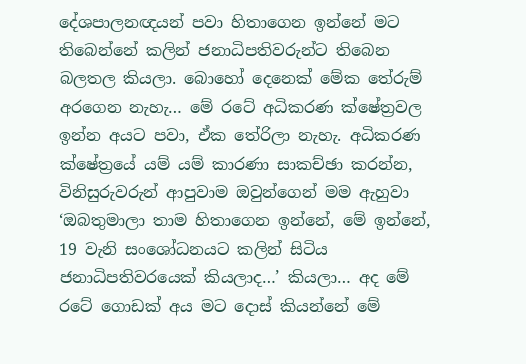දේශපාලනඥයන් පවා හිතාගෙන ඉන්නේ මට තිබෙන්නේ කලින් ජනාධිපතිවරුන්ට තිබෙන බලතල කියලා. බොහෝ දෙනෙක්‌ මේක තේරුම් අරගෙන නැහැ… මේ රටේ අධිකරණ ක්‌ෂේත්‍රවල ඉන්න අයට පවා, ඒක තේරිලා නැහැ. අධිකරණ ක්‌ෂේත්‍රයේ යම් යම් කාරණා සාකච්ඡා කරන්න, විනිසුරුවරුන් ආපුවාම ඔවුන්ගෙන් මම ඇහුවා ‘ඔබතුමාලා තාම හිතාගෙන ඉන්නේ, මේ ඉන්නේ, 19 වැනි සංශෝධනයට කලින් සිටිය ජනාධිපතිවරයෙක්‌ කියලාද…’ කියලා… අද මේ රටේ ගොඩක්‌ අය මට දොස්‌ කියන්නේ මේ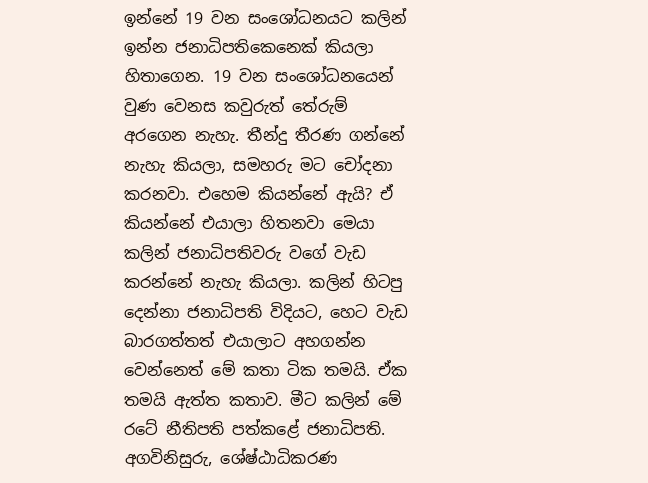ඉන්නේ 19 වන සංශෝධනයට කලින් ඉන්න ජනාධිපතිකෙනෙක්‌ කියලා හිතාගෙන. 19 වන සංශෝධනයෙන් වුණ වෙනස කවුරුත් තේරුම් අරගෙන නැහැ. තීන්දු තීරණ ගන්නේ නැහැ කියලා, සමහරු මට චෝදනා කරනවා. එහෙම කියන්නේ ඇයි? ඒ කියන්නේ එයාලා හිතනවා මෙයා කලින් ජනාධිපතිවරු වගේ වැඩ කරන්නේ නැහැ කියලා. කලින් හිටපු දෙන්නා ජනාධිපති විදියට, හෙට වැඩ බාරගත්තත් එයාලාට අහගන්න වෙන්නෙත් මේ කතා ටික තමයි. ඒක තමයි ඇත්ත කතාව. මීට කලින් මේ රටේ නීතිපති පත්කළේ ජනාධිපති. අගවිනිසුරු, ශේෂ්ඨාධිකරණ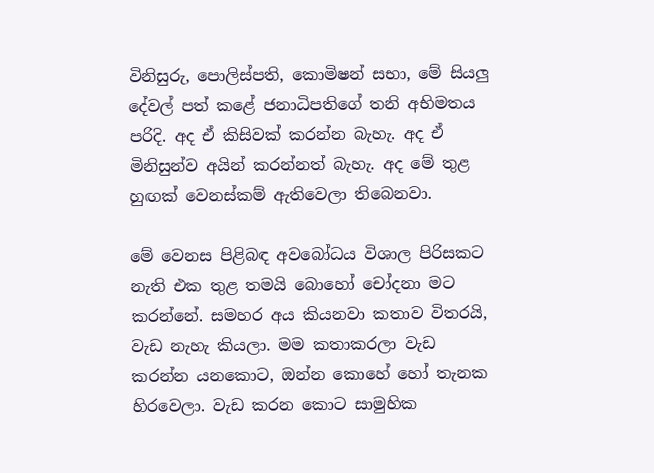විනිසුරු, පොලිස්‌පති, කොමිෂන් සභා, මේ සියලු දේවල් පත් කළේ ජනාධිපතිගේ තනි අභිමතය පරිදි. අද ඒ කිසිවක්‌ කරන්න බැහැ. අද ඒ මිනිසුන්ව අයින් කරන්නත් බැහැ. අද මේ තුළ හුඟක්‌ වෙනස්‌කම් ඇතිවෙලා තිබෙනවා.

මේ වෙනස පිළිබඳ අවබෝධය විශාල පිරිසකට නැති එක තුළ තමයි බොහෝ චෝදනා මට කරන්නේ. සමහර අය කියනවා කතාව විතරයි, වැඩ නැහැ කියලා. මම කතාකරලා වැඩ කරන්න යනකොට, ඔන්න කොහේ හෝ තැනක හිරවෙලා. වැඩ කරන කොට සාමුහික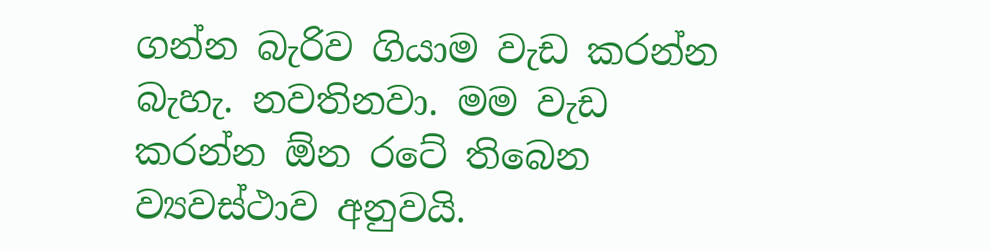ගන්න බැරිව ගියාම වැඩ කරන්න බැහැ. නවතිනවා. මම වැඩ කරන්න ඕන රටේ තිබෙන ව්‍යවස්‌ථාව අනුවයි.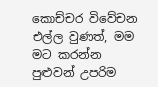කොච්චර විවේචන එල්ල වුණත්, මම මට කරන්න පුළුවන් උපරිම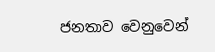ජනතාව වෙනුවෙන්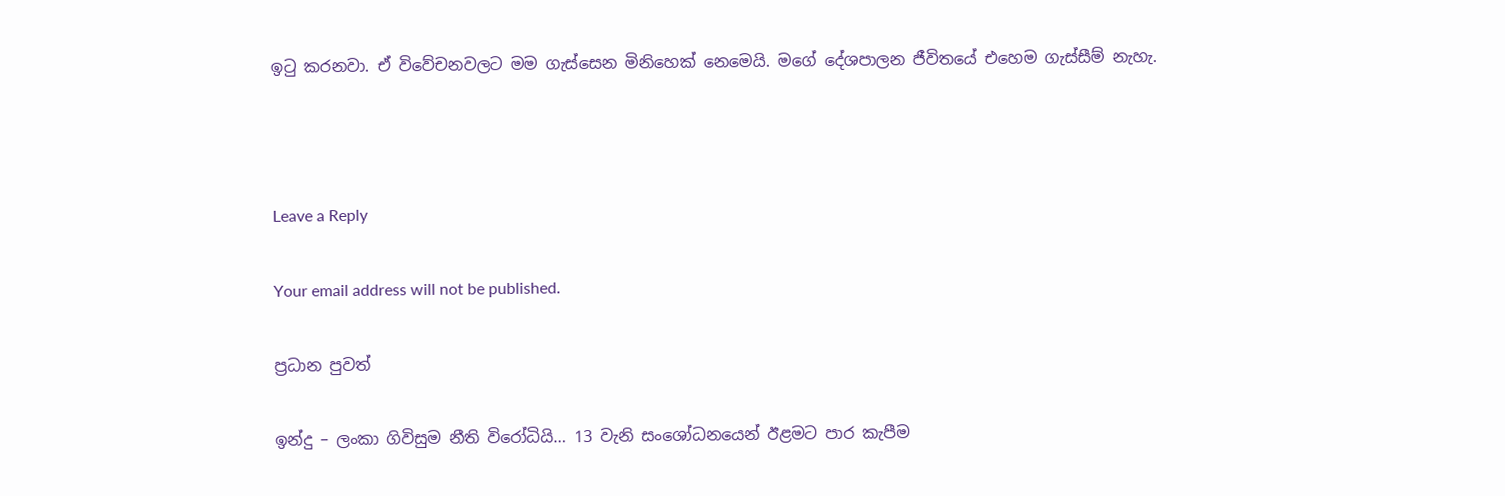ඉටු කරනවා. ඒ විවේචනවලට මම ගැස්‌සෙන මිනිහෙක්‌ නෙමෙයි. මගේ දේශපාලන ජීවිතයේ එහෙම ගැස්‌සීම් නැහැ.



Leave a Reply

Your email address will not be published.

ප්‍රධාන පුවත්

ඉන්දු – ලංකා ගිවිසුම නීති විරෝධියි… 13 වැනි සංශෝධනයෙන් ඊළමට පාර කැපීම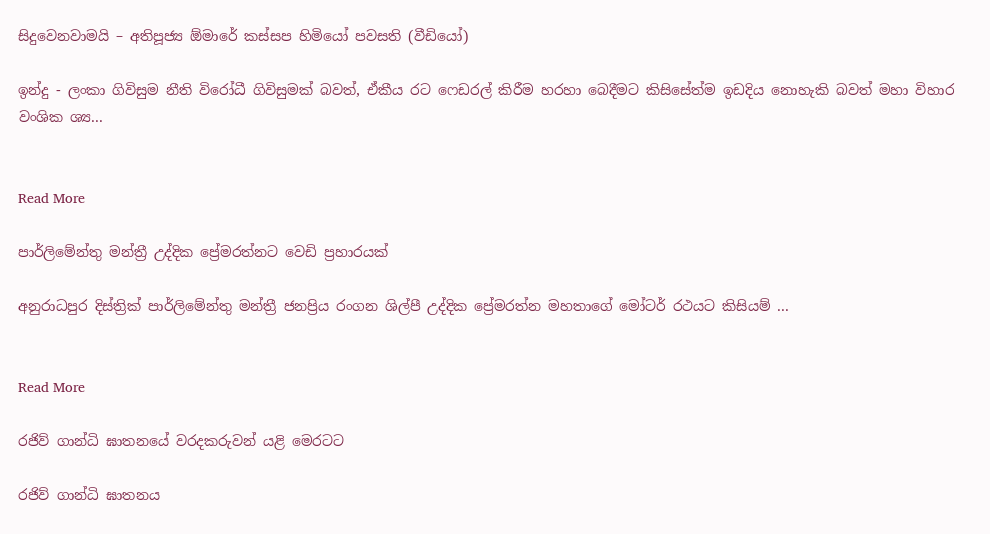සිදුවෙනවාමයි – අතිපූජ්‍ය ඕමාරේ කස්සප හිමියෝ පවසති (වීඩියෝ)

ඉන්දු - ලංකා ගිවිසුම නීති විරෝධී ගිවිසුමක් බවත්, ඒකීය රට ෆෙඩරල් කිරීම හරහා බෙදීමට කිසිසේත්ම ඉඩදිය නොහැකි බවත් මහා විහාර වංශික ශ්‍ය...


Read More

පාර්ලිමේන්තු මන්ත්‍රී උද්දික ප්‍රේමරත්නට වෙඩි ප්‍රහාරයක්

අනුරාධපුර දිස්ත්‍රික් පාර්ලිමේන්තු මන්ත්‍රී ජනප්‍රිය රංගන ශිල්පී උද්දික ප්‍රේමරත්න මහතාගේ මෝටර් රථයට කිසියම් ...


Read More

රජිව් ගාන්ධි ඝාතනයේ වරදකරුවන් යළි මෙරටට

රජිව් ගාන්ධි ඝාතනය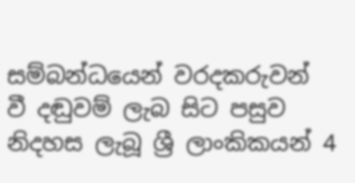සම්බන්ධයෙන් වරදකරුවන් වී දඬුවම් ලැබ සිට පසුව නිදහස ලැබූ ශ්‍රී ලාංකිකයන් 4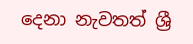දෙනා නැවතත් ශ්‍රී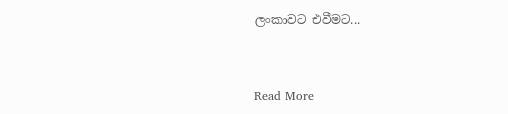ලංකාවට එවීමට...


Read More